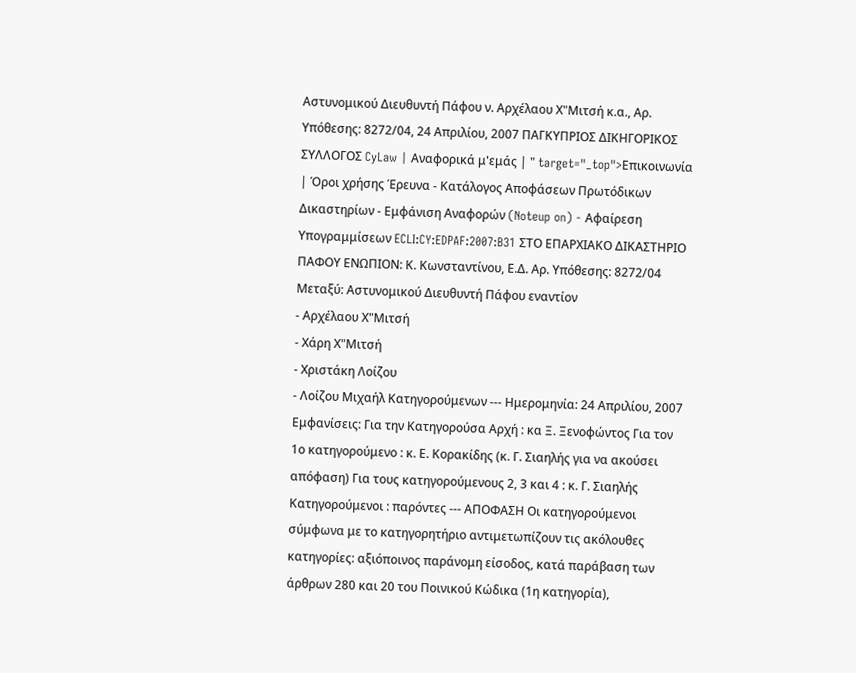Αστυνομικού Διευθυντή Πάφου ν. Αρχέλαου Χ"Μιτσή κ.α., Αρ. Υπόθεσης: 8272/04, 24 Απριλίου, 2007 ΠΑΓΚΥΠΡΙΟΣ ΔΙΚΗΓΟΡΙΚΟΣ ΣΥΛΛΟΓΟΣ CyLaw | Αναφορικά μ'εμάς | " target="_top">Επικοινωνία | Όροι χρήσης Έρευνα - Κατάλογος Αποφάσεων Πρωτόδικων Δικαστηρίων - Εμφάνιση Αναφορών (Noteup on) - Αφαίρεση Υπογραμμίσεων ECLI:CY:EDPAF:2007:B31 ΣΤΟ ΕΠΑΡΧΙΑΚΟ ΔΙΚΑΣΤΗΡΙΟ ΠΑΦΟΥ ΕΝΩΠΙΟΝ: Κ. Κωνσταντίνου, Ε.Δ. Αρ. Υπόθεσης: 8272/04 Μεταξύ: Αστυνομικού Διευθυντή Πάφου εναντίον
- Αρχέλαου Χ"Μιτσή
- Χάρη Χ"Μιτσή
- Χριστάκη Λοίζου
- Λοίζου Μιχαήλ Κατηγορούμενων --- Ημερομηνία: 24 Απριλίου, 2007 Εμφανίσεις: Για την Κατηγορούσα Αρχή : κα Ξ. Ξενοφώντος Για τον 1ο κατηγορούμενο : κ. Ε. Κορακίδης (κ. Γ. Σιαηλής για να ακούσει απόφαση) Για τους κατηγορούμενους 2, 3 και 4 : κ. Γ. Σιαηλής Κατηγορούμενοι : παρόντες --- ΑΠΟΦΑΣΗ Οι κατηγορούμενοι σύμφωνα με το κατηγορητήριο αντιμετωπίζουν τις ακόλουθες κατηγορίες: αξιόποινος παράνομη είσοδος, κατά παράβαση των άρθρων 280 και 20 του Ποινικού Κώδικα (1η κατηγορία),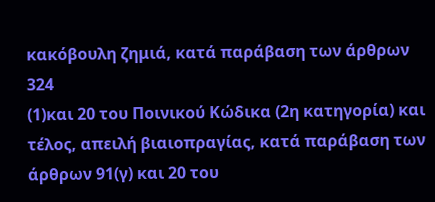κακόβουλη ζημιά, κατά παράβαση των άρθρων 324
(1)και 20 του Ποινικού Κώδικα (2η κατηγορία) και τέλος, απειλή βιαιοπραγίας, κατά παράβαση των άρθρων 91(γ) και 20 του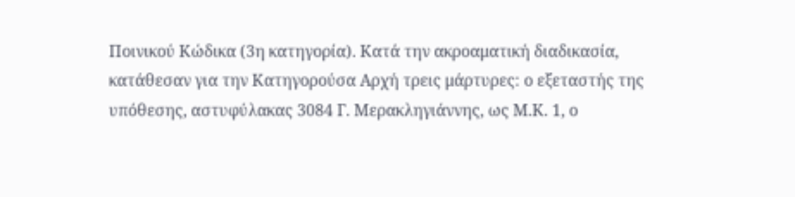Ποινικού Κώδικα (3η κατηγορία). Κατά την ακροαματική διαδικασία, κατάθεσαν για την Κατηγορούσα Αρχή τρεις μάρτυρες: ο εξεταστής της υπόθεσης, αστυφύλακας 3084 Γ. Μερακληγιάννης, ως Μ.Κ. 1, ο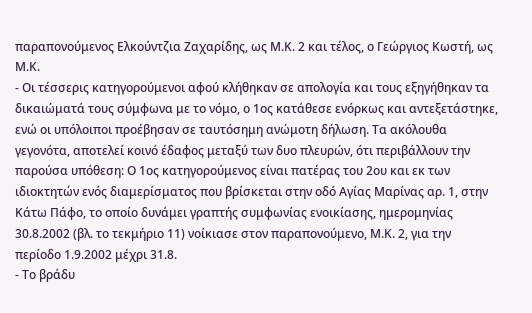παραπονούμενος Ελκούντζια Ζαχαρίδης, ως Μ.Κ. 2 και τέλος, ο Γεώργιος Κωστή, ως Μ.Κ.
- Οι τέσσερις κατηγορούμενοι αφού κλήθηκαν σε απολογία και τους εξηγήθηκαν τα δικαιώματά τους σύμφωνα με το νόμο, ο 1ος κατάθεσε ενόρκως και αντεξετάστηκε, ενώ οι υπόλοιποι προέβησαν σε ταυτόσημη ανώμοτη δήλωση. Τα ακόλουθα γεγονότα, αποτελεί κοινό έδαφος μεταξύ των δυο πλευρών, ότι περιβάλλουν την παρούσα υπόθεση: Ο 1ος κατηγορούμενος είναι πατέρας του 2ου και εκ των ιδιοκτητών ενός διαμερίσματος που βρίσκεται στην οδό Αγίας Μαρίνας αρ. 1, στην Κάτω Πάφο, το οποίο δυνάμει γραπτής συμφωνίας ενοικίασης, ημερομηνίας 30.8.2002 (βλ. το τεκμήριο 11) νοίκιασε στον παραπονούμενο, Μ.Κ. 2, για την περίοδο 1.9.2002 μέχρι 31.8.
- Το βράδυ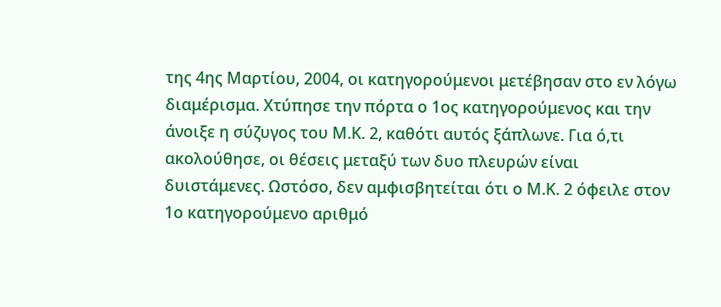της 4ης Μαρτίου, 2004, οι κατηγορούμενοι μετέβησαν στο εν λόγω διαμέρισμα. Χτύπησε την πόρτα ο 1ος κατηγορούμενος και την άνοιξε η σύζυγος του Μ.Κ. 2, καθότι αυτός ξάπλωνε. Για ό,τι ακολούθησε, οι θέσεις μεταξύ των δυο πλευρών είναι δυιστάμενες. Ωστόσο, δεν αμφισβητείται ότι ο Μ.Κ. 2 όφειλε στον 1ο κατηγορούμενο αριθμό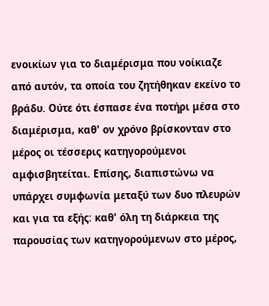ενοικίων για το διαμέρισμα που νοίκιαζε από αυτόν, τα οποία του ζητήθηκαν εκείνο το βράδυ. Ούτε ότι έσπασε ένα ποτήρι μέσα στο διαμέρισμα, καθ' ον χρόνο βρίσκονταν στο μέρος οι τέσσερις κατηγορούμενοι αμφισβητείται. Επίσης, διαπιστώνω να υπάρχει συμφωνία μεταξύ των δυο πλευρών και για τα εξής: καθ' όλη τη διάρκεια της παρουσίας των κατηγορούμενων στο μέρος,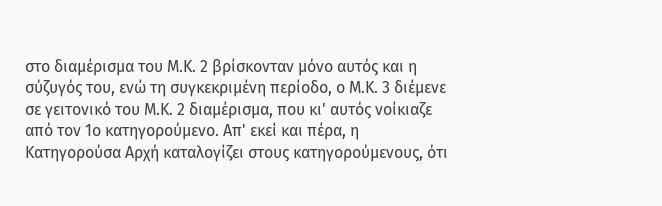στο διαμέρισμα του Μ.Κ. 2 βρίσκονταν μόνο αυτός και η σύζυγός του, ενώ τη συγκεκριμένη περίοδο, ο Μ.Κ. 3 διέμενε σε γειτονικό του Μ.Κ. 2 διαμέρισμα, που κι' αυτός νοίκιαζε από τον 1ο κατηγορούμενο. Απ' εκεί και πέρα, η Κατηγορούσα Αρχή καταλογίζει στους κατηγορούμενους, ότι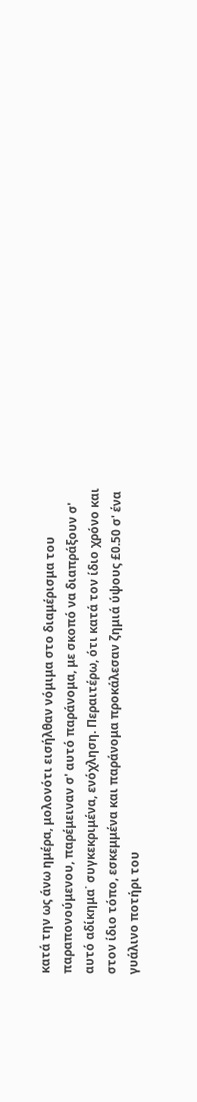κατά την ως άνω ημέρα, μολονότι εισήλθαν νόμιμα στο διαμέρισμα του παραπονούμενου, παρέμειναν σ' αυτό παράνομα, με σκοπό να διαπράξουν σ' αυτό αδίκημα˙ συγκεκριμένα, ενόχληση. Περαιτέρω, ότι κατά τον ίδιο χρόνο και στον ίδιο τόπο, εσκεμμένα και παράνομα προκάλεσαν ζημιά ύψους £0.50 σ' ένα γυάλινο ποτήρι του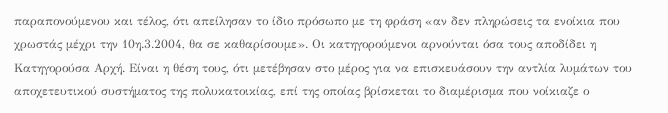παραπονούμενου και τέλος, ότι απείλησαν το ίδιο πρόσωπο με τη φράση «αν δεν πληρώσεις τα ενοίκια που χρωστάς μέχρι την 10η.3.2004, θα σε καθαρίσουμε». Οι κατηγορούμενοι αρνούνται όσα τους αποδίδει η Κατηγορούσα Αρχή. Είναι η θέση τους, ότι μετέβησαν στο μέρος για να επισκευάσουν την αντλία λυμάτων του αποχετευτικού συστήματος της πολυκατοικίας, επί της οποίας βρίσκεται το διαμέρισμα που νοίκιαζε ο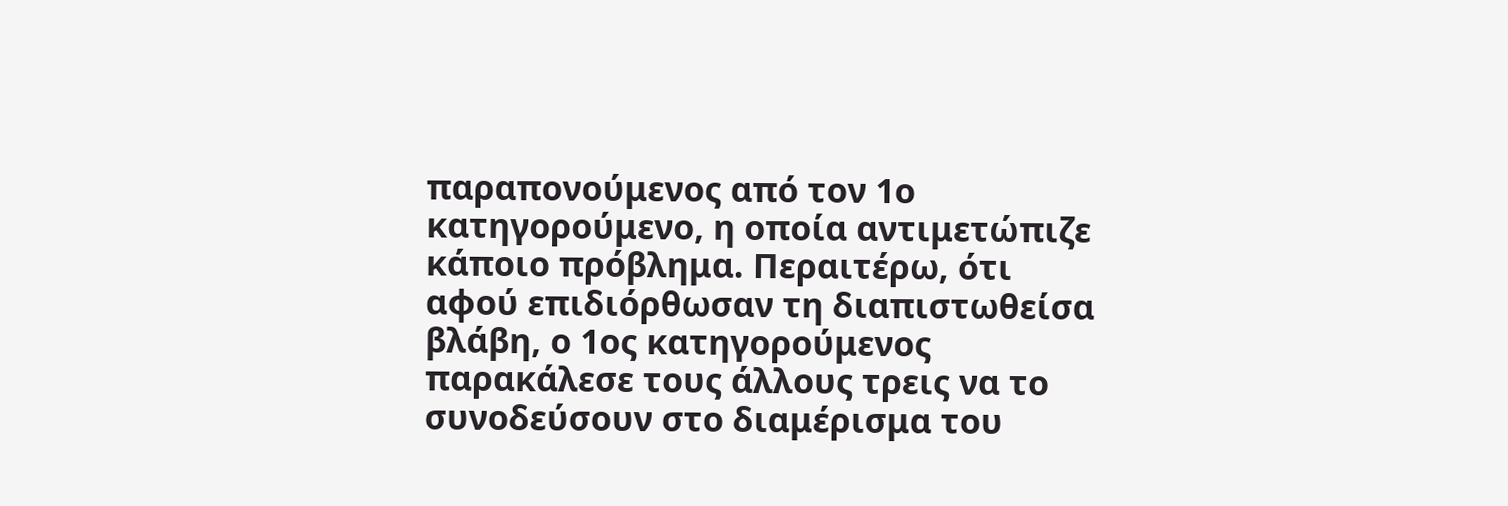παραπονούμενος από τον 1ο κατηγορούμενο, η οποία αντιμετώπιζε κάποιο πρόβλημα. Περαιτέρω, ότι αφού επιδιόρθωσαν τη διαπιστωθείσα βλάβη, ο 1ος κατηγορούμενος παρακάλεσε τους άλλους τρεις να το συνοδεύσουν στο διαμέρισμα του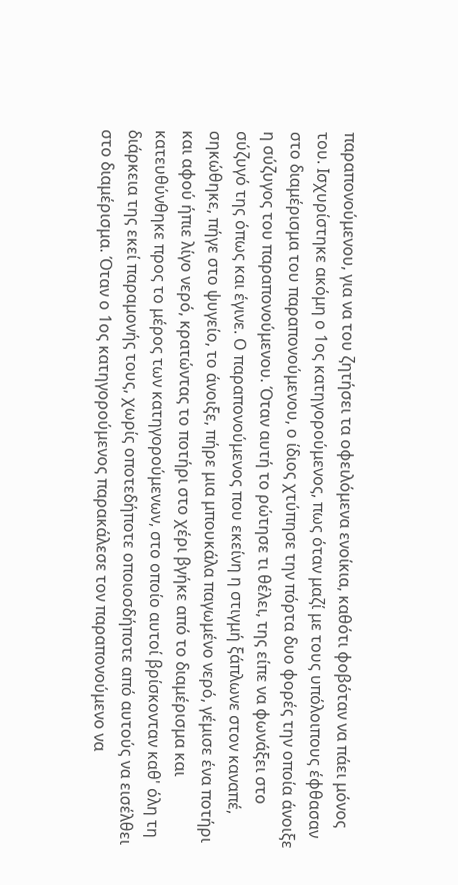παραπονούμενου, για να του ζητήσει τα οφειλόμενα ενοίκια, καθότι φοβόταν να πάει μόνος του. Ισχυρίστηκε ακόμη ο 1ος κατηγορούμενος, πως όταν μαζί με τους υπόλοιπους έφθασαν στο διαμέρισμα του παραπονούμενου, ο ίδιος χτύπησε την πόρτα δυο φορές την οποία άνοιξε η σύζυγος του παραπονούμενου. Όταν αυτή το ρώτησε τι θέλει, της είπε να φωνάξει στο σύζυγό της όπως και έγινε. Ο παραπονούμενος που εκείνη η στιγμή ξάπλωνε στον καναπέ, σηκώθηκε, πήγε στο ψυγείο, το άνοιξε, πήρε μια μπουκάλα παγωμένο νερό, γέμισε ένα ποτήρι και αφού ήπιε λίγο νερό, κρατώντας το ποτήρι στο χέρι βγήκε από το διαμέρισμα και κατευθύνθηκε προς το μέρος των κατηγορούμενων, στο οποίο αυτοί βρίσκονταν καθ' όλη τη διάρκεια της εκεί παραμονής τους, χωρίς οποτεδήποτε οποιοσδήποτε από αυτούς να εισέλθει στο διαμέρισμα. Όταν ο 1ος κατηγορούμενος παρακάλεσε τον παραπονούμενο να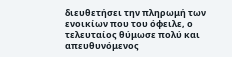διευθετήσει την πληρωμή των ενοικίων που του όφειλε, ο τελευταίος θύμωσε πολύ και απευθυνόμενος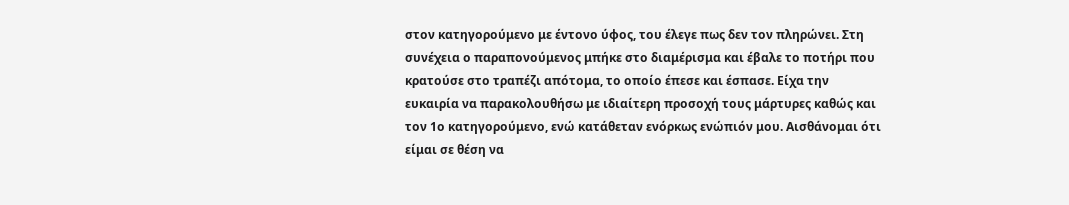στον κατηγορούμενο με έντονο ύφος, του έλεγε πως δεν τον πληρώνει. Στη συνέχεια ο παραπονούμενος μπήκε στο διαμέρισμα και έβαλε το ποτήρι που κρατούσε στο τραπέζι απότομα, το οποίο έπεσε και έσπασε. Είχα την ευκαιρία να παρακολουθήσω με ιδιαίτερη προσοχή τους μάρτυρες καθώς και τον 1ο κατηγορούμενο, ενώ κατάθεταν ενόρκως ενώπιόν μου. Αισθάνομαι ότι είμαι σε θέση να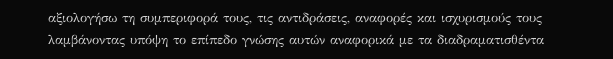αξιολογήσω τη συμπεριφορά τους, τις αντιδράσεις, αναφορές και ισχυρισμούς τους λαμβάνοντας υπόψη το επίπεδο γνώσης αυτών αναφορικά με τα διαδραματισθέντα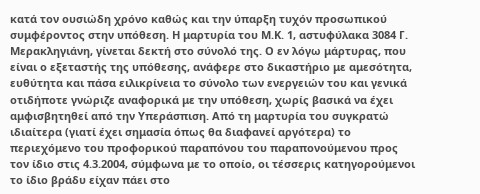κατά τον ουσιώδη χρόνο καθώς και την ύπαρξη τυχόν προσωπικού συμφέροντος στην υπόθεση. Η μαρτυρία του Μ.Κ. 1, αστυφύλακα 3084 Γ. Μερακληγιάνη, γίνεται δεκτή στο σύνολό της. Ο εν λόγω μάρτυρας, που είναι ο εξεταστής της υπόθεσης, ανάφερε στο δικαστήριο με αμεσότητα, ευθύτητα και πάσα ειλικρίνεια το σύνολο των ενεργειών του και γενικά οτιδήποτε γνώριζε αναφορικά με την υπόθεση, χωρίς βασικά να έχει αμφισβητηθεί από την Υπεράσπιση. Από τη μαρτυρία του συγκρατώ ιδιαίτερα (γιατί έχει σημασία όπως θα διαφανεί αργότερα) το περιεχόμενο του προφορικού παραπόνου του παραπονούμενου προς τον ίδιο στις 4.3.2004, σύμφωνα με το οποίο, οι τέσσερις κατηγορούμενοι το ίδιο βράδυ είχαν πάει στο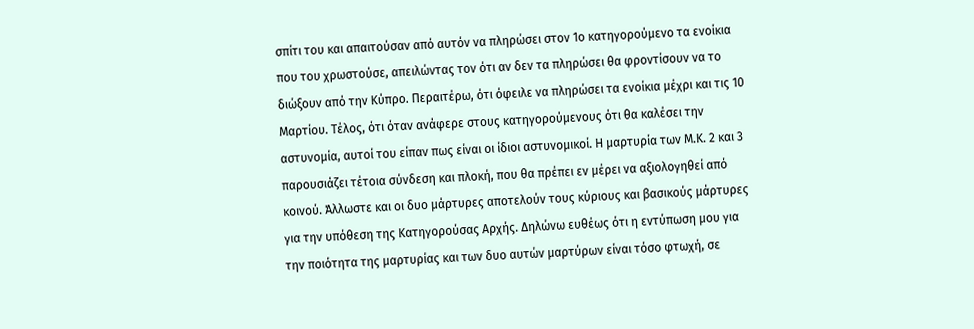σπίτι του και απαιτούσαν από αυτόν να πληρώσει στον 1ο κατηγορούμενο τα ενοίκια που του χρωστούσε, απειλώντας τον ότι αν δεν τα πληρώσει θα φροντίσουν να το διώξουν από την Κύπρο. Περαιτέρω, ότι όφειλε να πληρώσει τα ενοίκια μέχρι και τις 10 Μαρτίου. Τέλος, ότι όταν ανάφερε στους κατηγορούμενους ότι θα καλέσει την αστυνομία, αυτοί του είπαν πως είναι οι ίδιοι αστυνομικοί. Η μαρτυρία των Μ.Κ. 2 και 3 παρουσιάζει τέτοια σύνδεση και πλοκή, που θα πρέπει εν μέρει να αξιολογηθεί από κοινού. Άλλωστε και οι δυο μάρτυρες αποτελούν τους κύριους και βασικούς μάρτυρες για την υπόθεση της Κατηγορούσας Αρχής. Δηλώνω ευθέως ότι η εντύπωση μου για την ποιότητα της μαρτυρίας και των δυο αυτών μαρτύρων είναι τόσο φτωχή, σε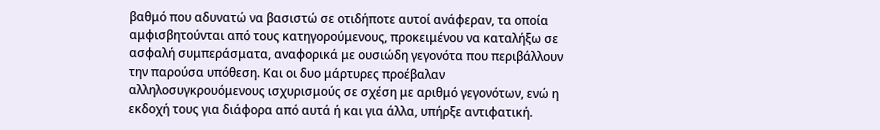βαθμό που αδυνατώ να βασιστώ σε οτιδήποτε αυτοί ανάφεραν, τα οποία αμφισβητούνται από τους κατηγορούμενους, προκειμένου να καταλήξω σε ασφαλή συμπεράσματα, αναφορικά με ουσιώδη γεγονότα που περιβάλλουν την παρούσα υπόθεση. Και οι δυο μάρτυρες προέβαλαν αλληλοσυγκρουόμενους ισχυρισμούς σε σχέση με αριθμό γεγονότων, ενώ η εκδοχή τους για διάφορα από αυτά ή και για άλλα, υπήρξε αντιφατική.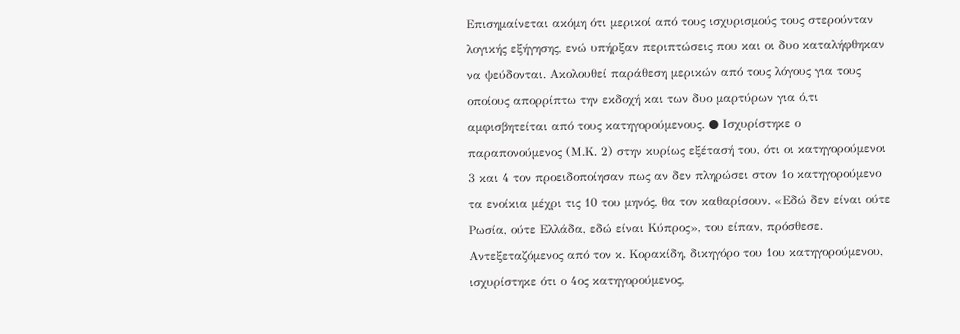Επισημαίνεται ακόμη ότι μερικοί από τους ισχυρισμούς τους στερούνταν λογικής εξήγησης, ενώ υπήρξαν περιπτώσεις που και οι δυο καταλήφθηκαν να ψεύδονται. Ακολουθεί παράθεση μερικών από τους λόγους για τους οποίους απορρίπτω την εκδοχή και των δυο μαρτύρων για ό,τι αμφισβητείται από τους κατηγορούμενους. ● Ισχυρίστηκε ο παραπονούμενος (Μ.Κ. 2) στην κυρίως εξέτασή του, ότι οι κατηγορούμενοι 3 και 4 τον προειδοποίησαν πως αν δεν πληρώσει στον 1ο κατηγορούμενο τα ενοίκια μέχρι τις 10 του μηνός, θα τον καθαρίσουν. «Εδώ δεν είναι ούτε Ρωσία, ούτε Ελλάδα, εδώ είναι Κύπρος», του είπαν, πρόσθεσε. Αντεξεταζόμενος από τον κ. Κορακίδη, δικηγόρο του 1ου κατηγορούμενου, ισχυρίστηκε ότι ο 4ος κατηγορούμενος,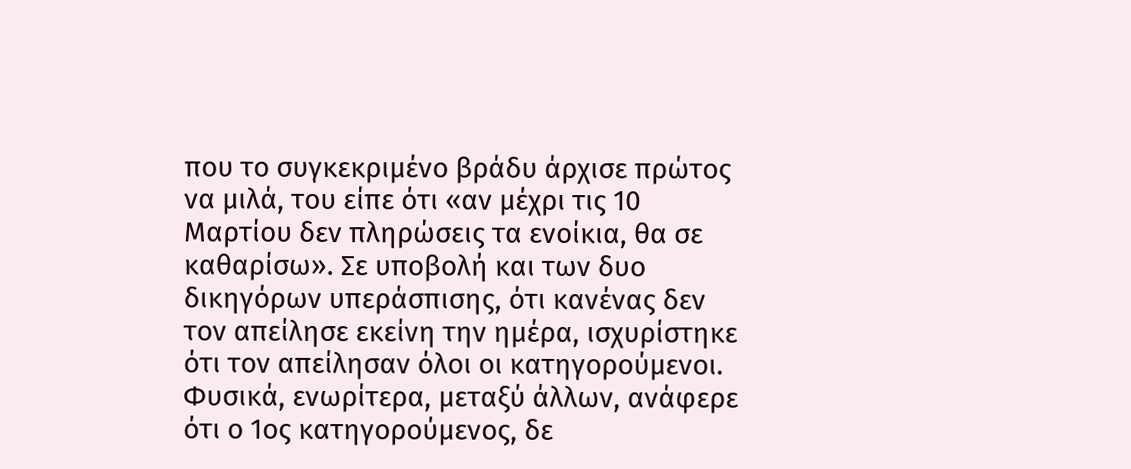που το συγκεκριμένο βράδυ άρχισε πρώτος να μιλά, του είπε ότι «αν μέχρι τις 10 Μαρτίου δεν πληρώσεις τα ενοίκια, θα σε καθαρίσω». Σε υποβολή και των δυο δικηγόρων υπεράσπισης, ότι κανένας δεν τον απείλησε εκείνη την ημέρα, ισχυρίστηκε ότι τον απείλησαν όλοι οι κατηγορούμενοι. Φυσικά, ενωρίτερα, μεταξύ άλλων, ανάφερε ότι ο 1ος κατηγορούμενος, δε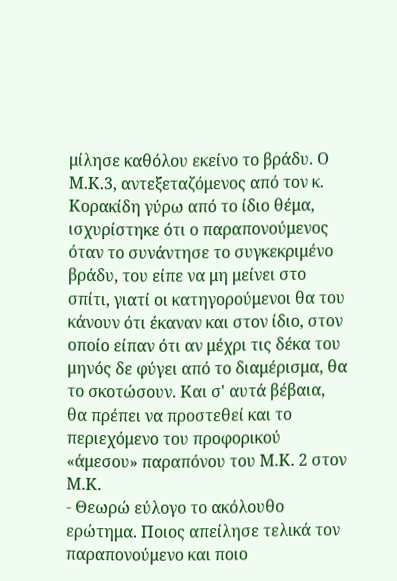μίλησε καθόλου εκείνο το βράδυ. Ο Μ.Κ.3, αντεξεταζόμενος από τον κ. Κορακίδη γύρω από το ίδιο θέμα, ισχυρίστηκε ότι ο παραπονούμενος όταν το συνάντησε το συγκεκριμένο βράδυ, του είπε να μη μείνει στο σπίτι, γιατί οι κατηγορούμενοι θα του κάνουν ότι έκαναν και στον ίδιο, στον οποίο είπαν ότι αν μέχρι τις δέκα του μηνός δε φύγει από το διαμέρισμα, θα το σκοτώσουν. Και σ' αυτά βέβαια, θα πρέπει να προστεθεί και το περιεχόμενο του προφορικού «άμεσου» παραπόνου του Μ.Κ. 2 στον Μ.Κ.
- Θεωρώ εύλογο το ακόλουθο ερώτημα. Ποιος απείλησε τελικά τον παραπονούμενο και ποιο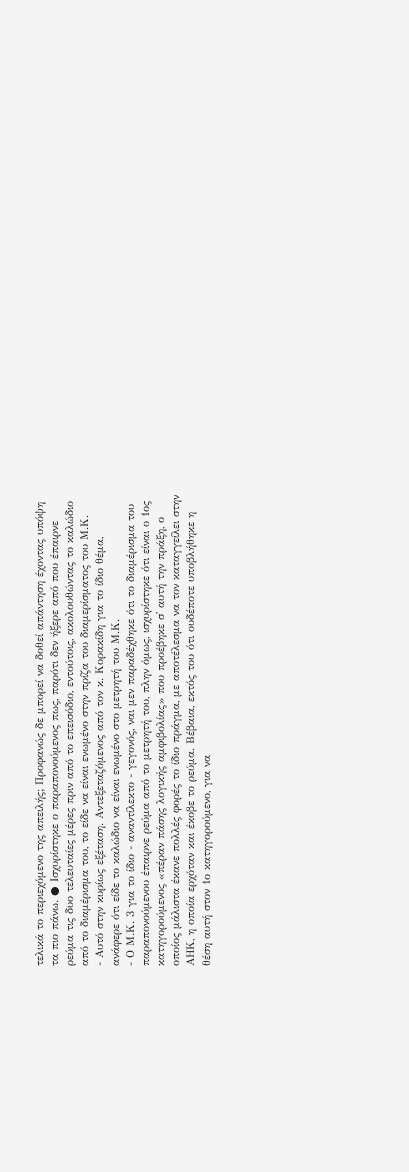τελικά το περιεχόμενο της απειλής; Προφανώς δε μπορεί να δοθεί απάντηση έχοντας υπόψη τα πιο πάνω. ● Ισχυρίστηκε ο παραπονούμενος πως, παρότι δεν ήξερε από που έπαιρνε ρεύμα τις δυο τελευταίες μέρες πριν από το επεισόδιο, εντούτοις, ακολουθώντας το καλώδιο από το διαμέρισμα του, το είδε να είναι ενωμένο στην πρίζα του διαμερίσματος του Μ.Κ.
- Αυτό στην κυρίως εξέταση. Αντεξεταζόμενος από τον κ. Κορακίδη για το ίδιο θέμα, ανάφερε ότι είδε το καλώδιο να είναι ενωμένο στο μετρητή του Μ.Κ.
- Ο Μ.Κ. 3 για το ίδιο - αναντίλεκτο - γεγονός, ναι μεν παραδέχθηκε ότι το διαμέρισμα του παραπονούμενου έπαιρνε ρεύμα από το μετρητή του, πλην όμως, ισχυρίστηκε ότι είναι ο 1ος κατηγορούμενος «πέραν πάσης λογικής αμφιβολίας» που προέβηκε σ' αυτή την πράξη, ο οποίος μάλιστα έκανε πολλές φορές το ίδιο πράγμα, με αποτέλεσμα να τον καταγγείλει στην ΑΗΚ, η οποία ερχόταν και έκοβε το ρεύμα. Βέβαια, εκτός του ότι ουδέποτε υποβλήθηκε η θέση αυτή στον 1ο κατηγορούμενο, για να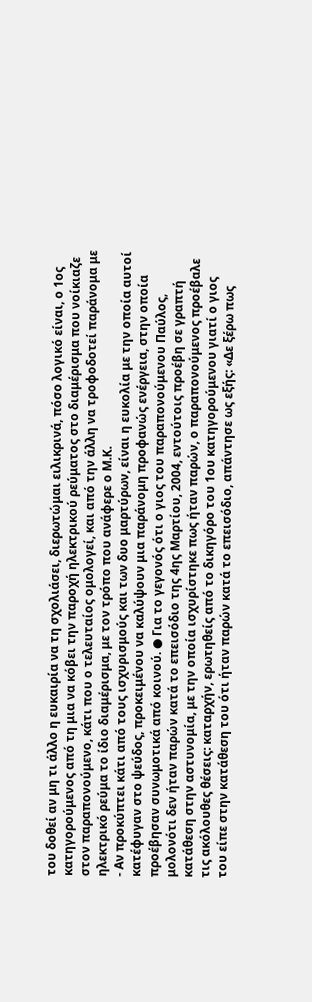του δοθεί αν μη τι άλλο η ευκαιρία να τη σχολιάσει, διερωτώμαι ειλικρινά, πόσο λογικό είναι, ο 1ος κατηγορούμενος από τη μια να κόβει την παροχή ηλεκτρικού ρεύματος στο διαμέρισμα που νοίκιαζε στον παραπονούμενο, κάτι που ο τελευταίος ομολογεί, και από την άλλη να τροφοδοτεί παράνομα με ηλεκτρικό ρεύμα το ίδιο διαμέρισμα, με τον τρόπο που ανάφερε ο Μ.Κ.
- Αν προκύπτει κάτι από τους ισχυρισμούς και των δυο μαρτύρων, είναι η ευκολία με την οποία αυτοί κατέφυγαν στο ψεύδος, προκειμένου να καλύψουν μια παράνομη προφανώς ενέργεια, στην οποία προέβησαν συνωμοτικά από κοινού. ● Για το γεγονός ότι ο γιος του παραπονούμενου Παύλος, μολονότι δεν ήταν παρών κατά το επεισόδιο της 4ης Μαρτίου, 2004, εντούτοις προέβη σε γραπτή κατάθεση στην αστυνομία, με την οποία ισχυρίστηκε πως ήταν παρών, ο παραπονούμενος προέβαλε τις ακόλουθες θέσεις: καταρχήν, ερωτηθείς από το δικηγόρο του 1ου κατηγορούμενου γιατί ο γιος του είπε στην κατάθεση του ότι ήταν παρών κατά το επεισόδιο, απάντησε ως εξής: «Δε ξέρω πως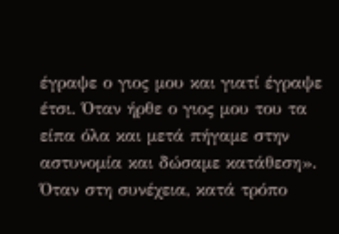έγραψε ο γιος μου και γιατί έγραψε έτσι. Όταν ήρθε ο γιος μου του τα είπα όλα και μετά πήγαμε στην αστυνομία και δώσαμε κατάθεση». Όταν στη συνέχεια, κατά τρόπο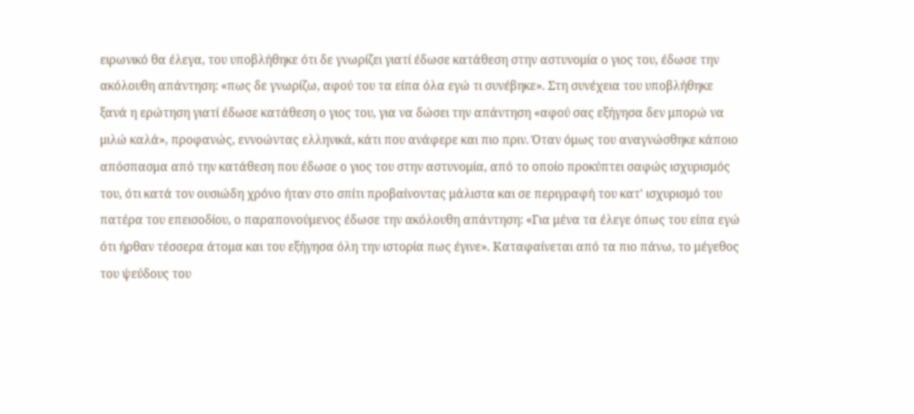ειρωνικό θα έλεγα, του υποβλήθηκε ότι δε γνωρίζει γιατί έδωσε κατάθεση στην αστυνομία ο γιος του, έδωσε την ακόλουθη απάντηση: «πως δε γνωρίζω, αφού του τα είπα όλα εγώ τι συνέβηκε». Στη συνέχεια του υποβλήθηκε ξανά η ερώτηση γιατί έδωσε κατάθεση ο γιος του, για να δώσει την απάντηση «αφού σας εξήγησα δεν μπορώ να μιλώ καλά», προφανώς, εννοώντας ελληνικά, κάτι που ανάφερε και πιο πριν. Όταν όμως του αναγνώσθηκε κάποιο απόσπασμα από την κατάθεση που έδωσε ο γιος του στην αστυνομία, από το οποίο προκύπτει σαφώς ισχυρισμός του, ότι κατά τον ουσιώδη χρόνο ήταν στο σπίτι προβαίνοντας μάλιστα και σε περιγραφή του κατ' ισχυρισμό του πατέρα του επεισοδίου, ο παραπονούμενος έδωσε την ακόλουθη απάντηση: «Για μένα τα έλεγε όπως του είπα εγώ ότι ήρθαν τέσσερα άτομα και του εξήγησα όλη την ιστορία πως έγινε». Καταφαίνεται από τα πιο πάνω, το μέγεθος του ψεύδους του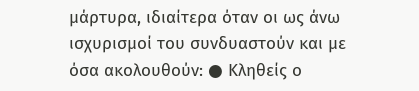μάρτυρα, ιδιαίτερα όταν οι ως άνω ισχυρισμοί του συνδυαστούν και με όσα ακολουθούν: ● Κληθείς ο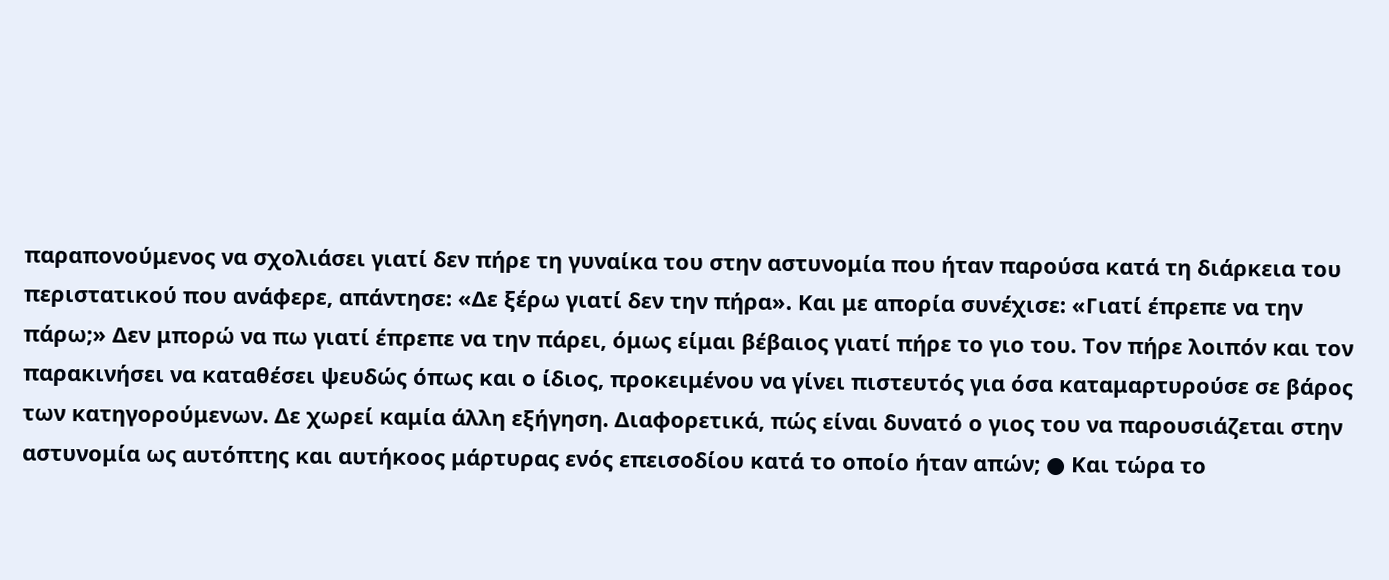παραπονούμενος να σχολιάσει γιατί δεν πήρε τη γυναίκα του στην αστυνομία που ήταν παρούσα κατά τη διάρκεια του περιστατικού που ανάφερε, απάντησε: «Δε ξέρω γιατί δεν την πήρα». Και με απορία συνέχισε: «Γιατί έπρεπε να την πάρω;» Δεν μπορώ να πω γιατί έπρεπε να την πάρει, όμως είμαι βέβαιος γιατί πήρε το γιο του. Τον πήρε λοιπόν και τον παρακινήσει να καταθέσει ψευδώς όπως και ο ίδιος, προκειμένου να γίνει πιστευτός για όσα καταμαρτυρούσε σε βάρος των κατηγορούμενων. Δε χωρεί καμία άλλη εξήγηση. Διαφορετικά, πώς είναι δυνατό ο γιος του να παρουσιάζεται στην αστυνομία ως αυτόπτης και αυτήκοος μάρτυρας ενός επεισοδίου κατά το οποίο ήταν απών; ● Και τώρα το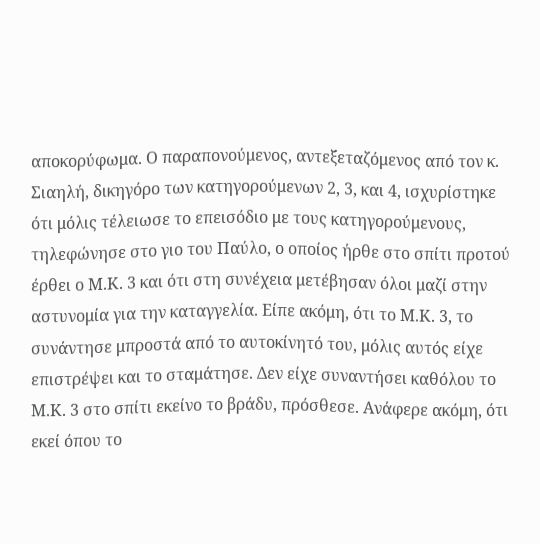αποκορύφωμα. Ο παραπονούμενος, αντεξεταζόμενος από τον κ. Σιαηλή, δικηγόρο των κατηγορούμενων 2, 3, και 4, ισχυρίστηκε ότι μόλις τέλειωσε το επεισόδιο με τους κατηγορούμενους, τηλεφώνησε στο γιο του Παύλο, ο οποίος ήρθε στο σπίτι προτού έρθει ο Μ.Κ. 3 και ότι στη συνέχεια μετέβησαν όλοι μαζί στην αστυνομία για την καταγγελία. Είπε ακόμη, ότι το Μ.Κ. 3, το συνάντησε μπροστά από το αυτοκίνητό του, μόλις αυτός είχε επιστρέψει και το σταμάτησε. Δεν είχε συναντήσει καθόλου το Μ.Κ. 3 στο σπίτι εκείνο το βράδυ, πρόσθεσε. Ανάφερε ακόμη, ότι εκεί όπου το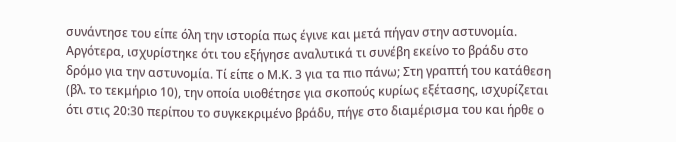συνάντησε του είπε όλη την ιστορία πως έγινε και μετά πήγαν στην αστυνομία. Αργότερα, ισχυρίστηκε ότι του εξήγησε αναλυτικά τι συνέβη εκείνο το βράδυ στο δρόμο για την αστυνομία. Τί είπε ο Μ.Κ. 3 για τα πιο πάνω; Στη γραπτή του κατάθεση (βλ. το τεκμήριο 10), την οποία υιοθέτησε για σκοπούς κυρίως εξέτασης, ισχυρίζεται ότι στις 20:30 περίπου το συγκεκριμένο βράδυ, πήγε στο διαμέρισμα του και ήρθε ο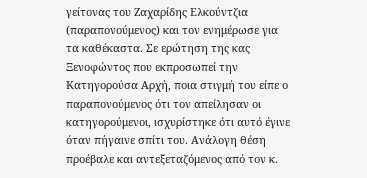γείτονας του Ζαχαρίδης Ελκούντζια (παραπονούμενος) και τον ενημέρωσε για τα καθέκαστα. Σε ερώτηση της κας Ξενοφώντος που εκπροσωπεί την Κατηγορούσα Αρχή, ποια στιγμή του είπε ο παραπονούμενος ότι τον απείλησαν οι κατηγορούμενοι, ισχυρίστηκε ότι αυτό έγινε όταν πήγαινε σπίτι του. Ανάλογη θέση προέβαλε και αντεξεταζόμενος από τον κ.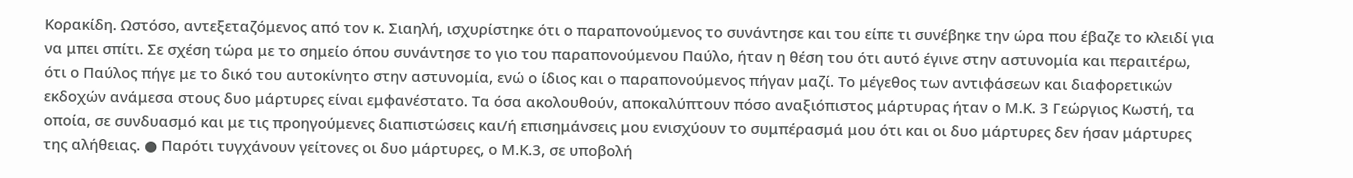Κορακίδη. Ωστόσο, αντεξεταζόμενος από τον κ. Σιαηλή, ισχυρίστηκε ότι ο παραπονούμενος το συνάντησε και του είπε τι συνέβηκε την ώρα που έβαζε το κλειδί για να μπει σπίτι. Σε σχέση τώρα με το σημείο όπου συνάντησε το γιο του παραπονούμενου Παύλο, ήταν η θέση του ότι αυτό έγινε στην αστυνομία και περαιτέρω, ότι ο Παύλος πήγε με το δικό του αυτοκίνητο στην αστυνομία, ενώ ο ίδιος και ο παραπονούμενος πήγαν μαζί. Το μέγεθος των αντιφάσεων και διαφορετικών εκδοχών ανάμεσα στους δυο μάρτυρες είναι εμφανέστατο. Τα όσα ακολουθούν, αποκαλύπτουν πόσο αναξιόπιστος μάρτυρας ήταν ο Μ.Κ. 3 Γεώργιος Κωστή, τα οποία, σε συνδυασμό και με τις προηγούμενες διαπιστώσεις και/ή επισημάνσεις μου ενισχύουν το συμπέρασμά μου ότι και οι δυο μάρτυρες δεν ήσαν μάρτυρες της αλήθειας. ● Παρότι τυγχάνουν γείτονες οι δυο μάρτυρες, ο Μ.Κ.3, σε υποβολή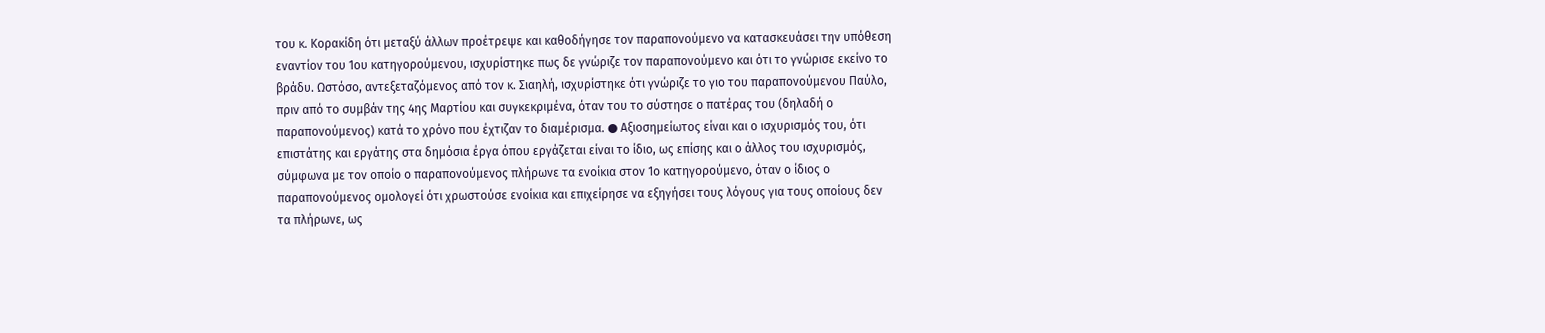του κ. Κορακίδη ότι μεταξύ άλλων προέτρεψε και καθοδήγησε τον παραπονούμενο να κατασκευάσει την υπόθεση εναντίον του 1ου κατηγορούμενου, ισχυρίστηκε πως δε γνώριζε τον παραπονούμενο και ότι το γνώρισε εκείνο το βράδυ. Ωστόσο, αντεξεταζόμενος από τον κ. Σιαηλή, ισχυρίστηκε ότι γνώριζε το γιο του παραπονούμενου Παύλο, πριν από το συμβάν της 4ης Μαρτίου και συγκεκριμένα, όταν του το σύστησε ο πατέρας του (δηλαδή ο παραπονούμενος) κατά το χρόνο που έχτιζαν το διαμέρισμα. ● Αξιοσημείωτος είναι και ο ισχυρισμός του, ότι επιστάτης και εργάτης στα δημόσια έργα όπου εργάζεται είναι το ίδιο, ως επίσης και ο άλλος του ισχυρισμός, σύμφωνα με τον οποίο ο παραπονούμενος πλήρωνε τα ενοίκια στον 1ο κατηγορούμενο, όταν ο ίδιος ο παραπονούμενος ομολογεί ότι χρωστούσε ενοίκια και επιχείρησε να εξηγήσει τους λόγους για τους οποίους δεν τα πλήρωνε, ως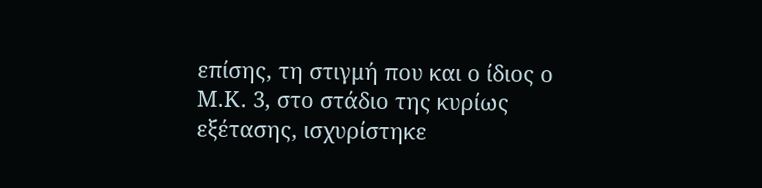επίσης, τη στιγμή που και ο ίδιος ο Μ.Κ. 3, στο στάδιο της κυρίως εξέτασης, ισχυρίστηκε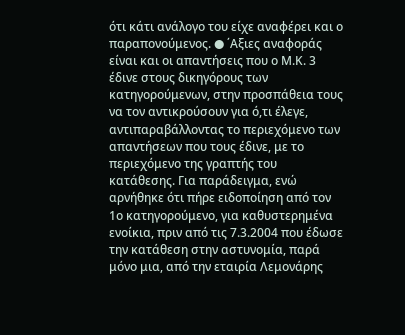ότι κάτι ανάλογο του είχε αναφέρει και ο παραπονούμενος. ● ΄Αξιες αναφοράς είναι και οι απαντήσεις που ο Μ.Κ. 3 έδινε στους δικηγόρους των κατηγορούμενων, στην προσπάθεια τους να τον αντικρούσουν για ό,τι έλεγε, αντιπαραβάλλοντας το περιεχόμενο των απαντήσεων που τους έδινε, με το περιεχόμενο της γραπτής του κατάθεσης. Για παράδειγμα, ενώ αρνήθηκε ότι πήρε ειδοποίηση από τον 1ο κατηγορούμενο, για καθυστερημένα ενοίκια, πριν από τις 7.3.2004 που έδωσε την κατάθεση στην αστυνομία, παρά μόνο μια, από την εταιρία Λεμονάρης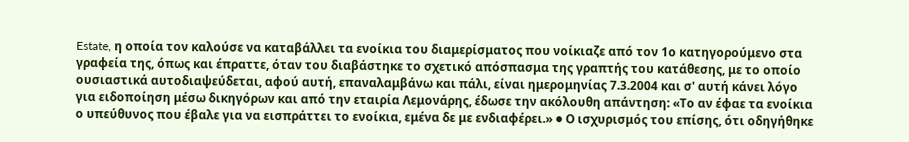Estate, η οποία τον καλούσε να καταβάλλει τα ενοίκια του διαμερίσματος που νοίκιαζε από τον 1ο κατηγορούμενο στα γραφεία της, όπως και έπραττε, όταν του διαβάστηκε το σχετικό απόσπασμα της γραπτής του κατάθεσης, με το οποίο ουσιαστικά αυτοδιαψεύδεται, αφού αυτή, επαναλαμβάνω και πάλι, είναι ημερομηνίας 7.3.2004 και σ' αυτή κάνει λόγο για ειδοποίηση μέσω δικηγόρων και από την εταιρία Λεμονάρης, έδωσε την ακόλουθη απάντηση: «Το αν έφαε τα ενοίκια ο υπεύθυνος που έβαλε για να εισπράττει το ενοίκια, εμένα δε με ενδιαφέρει.» ● Ο ισχυρισμός του επίσης, ότι οδηγήθηκε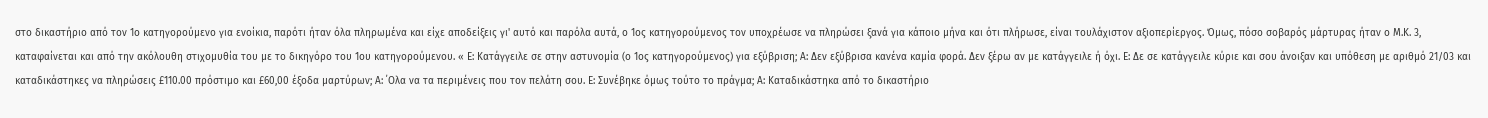στο δικαστήριο από τον 1ο κατηγορούμενο για ενοίκια, παρότι ήταν όλα πληρωμένα και είχε αποδείξεις γι' αυτό και παρόλα αυτά, ο 1ος κατηγορούμενος τον υποχρέωσε να πληρώσει ξανά για κάποιο μήνα και ότι πλήρωσε, είναι τουλάχιστον αξιοπερίεργος. Όμως, πόσο σοβαρός μάρτυρας ήταν ο Μ.Κ. 3, καταφαίνεται και από την ακόλουθη στιχομυθία του με το δικηγόρο του 1ου κατηγορούμενου. « Ε: Κατάγγειλε σε στην αστυνομία (ο 1ος κατηγορούμενος) για εξύβριση; Α: Δεν εξύβρισα κανένα καμία φορά. Δεν ξέρω αν με κατάγγειλε ή όχι. Ε: Δε σε κατάγγειλε κύριε και σου άνοιξαν και υπόθεση με αριθμό 21/03 και καταδικάστηκες να πληρώσεις £110.00 πρόστιμο και £60,00 έξοδα μαρτύρων; Α: ΄Ολα να τα περιμένεις που τον πελάτη σου. Ε: Συνέβηκε όμως τούτο το πράγμα; Α: Καταδικάστηκα από το δικαστήριο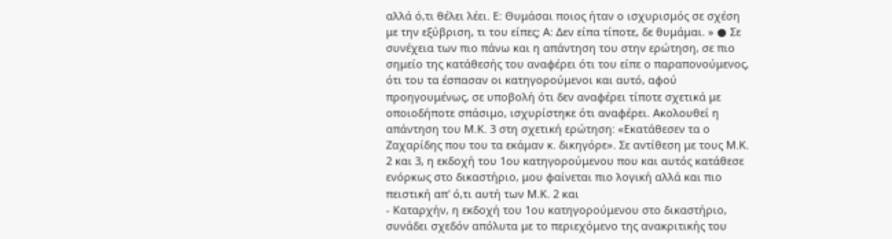αλλά ό,τι θέλει λέει. Ε: Θυμάσαι ποιος ήταν ο ισχυρισμός σε σχέση με την εξύβριση, τι του είπες; Α: Δεν είπα τίποτε, δε θυμάμαι. » ● Σε συνέχεια των πιο πάνω και η απάντηση του στην ερώτηση, σε πιο σημείο της κατάθεσής του αναφέρει ότι του είπε ο παραπονούμενος, ότι του τα έσπασαν οι κατηγορούμενοι και αυτό, αφού προηγουμένως, σε υποβολή ότι δεν αναφέρει τίποτε σχετικά με οποιοδήποτε σπάσιμο, ισχυρίστηκε ότι αναφέρει. Ακολουθεί η απάντηση του Μ.Κ. 3 στη σχετική ερώτηση: «Εκατάθεσεν τα ο Ζαχαρίδης που του τα εκάμαν κ. δικηγόρε». Σε αντίθεση με τους Μ.Κ. 2 και 3, η εκδοχή του 1ου κατηγορούμενου που και αυτός κατάθεσε ενόρκως στο δικαστήριο, μου φαίνεται πιο λογική αλλά και πιο πειστική απ' ό,τι αυτή των Μ.Κ. 2 και
- Καταρχήν, η εκδοχή του 1ου κατηγορούμενου στο δικαστήριο, συνάδει σχεδόν απόλυτα με το περιεχόμενο της ανακριτικής του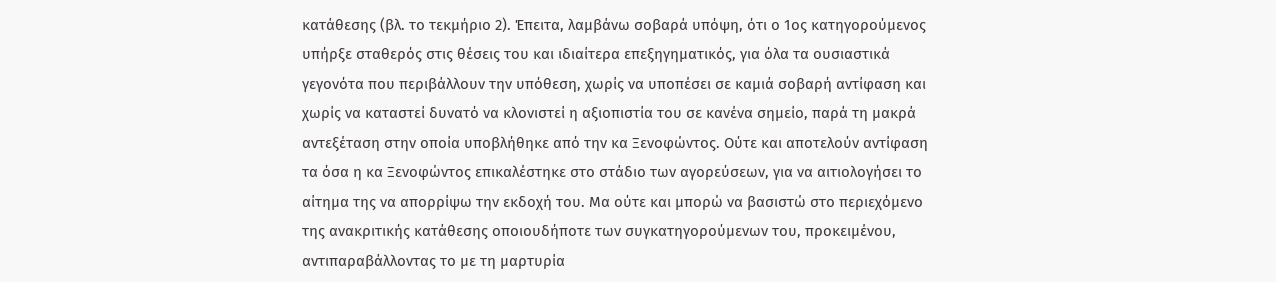κατάθεσης (βλ. το τεκμήριο 2). Έπειτα, λαμβάνω σοβαρά υπόψη, ότι ο 1ος κατηγορούμενος υπήρξε σταθερός στις θέσεις του και ιδιαίτερα επεξηγηματικός, για όλα τα ουσιαστικά γεγονότα που περιβάλλουν την υπόθεση, χωρίς να υποπέσει σε καμιά σοβαρή αντίφαση και χωρίς να καταστεί δυνατό να κλονιστεί η αξιοπιστία του σε κανένα σημείο, παρά τη μακρά αντεξέταση στην οποία υποβλήθηκε από την κα Ξενοφώντος. Ούτε και αποτελούν αντίφαση τα όσα η κα Ξενοφώντος επικαλέστηκε στο στάδιο των αγορεύσεων, για να αιτιολογήσει το αίτημα της να απορρίψω την εκδοχή του. Μα ούτε και μπορώ να βασιστώ στο περιεχόμενο της ανακριτικής κατάθεσης οποιουδήποτε των συγκατηγορούμενων του, προκειμένου, αντιπαραβάλλοντας το με τη μαρτυρία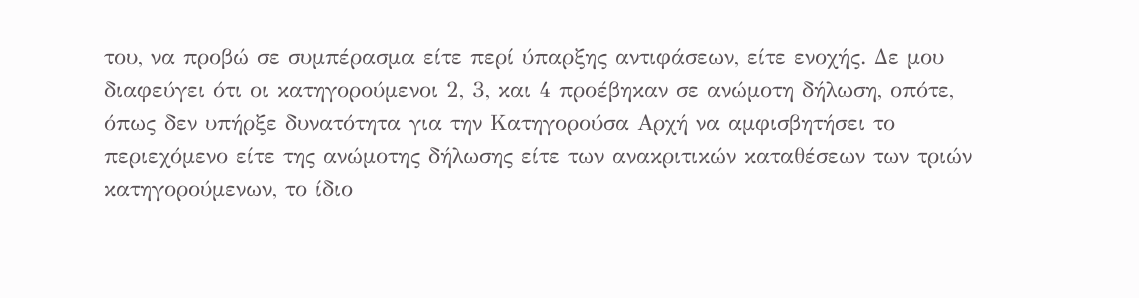του, να προβώ σε συμπέρασμα είτε περί ύπαρξης αντιφάσεων, είτε ενοχής. Δε μου διαφεύγει ότι οι κατηγορούμενοι 2, 3, και 4 προέβηκαν σε ανώμοτη δήλωση, οπότε, όπως δεν υπήρξε δυνατότητα για την Κατηγορούσα Αρχή να αμφισβητήσει το περιεχόμενο είτε της ανώμοτης δήλωσης είτε των ανακριτικών καταθέσεων των τριών κατηγορούμενων, το ίδιο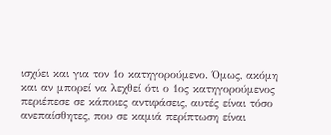ισχύει και για τον 1ο κατηγορούμενο. Όμως, ακόμη και αν μπορεί να λεχθεί ότι ο 1ος κατηγορούμενος περιέπεσε σε κάποιες αντιφάσεις, αυτές είναι τόσο ανεπαίσθητες, που σε καμιά περίπτωση είναι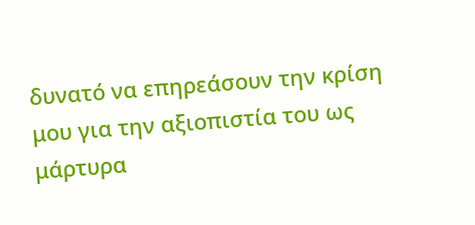δυνατό να επηρεάσουν την κρίση μου για την αξιοπιστία του ως μάρτυρα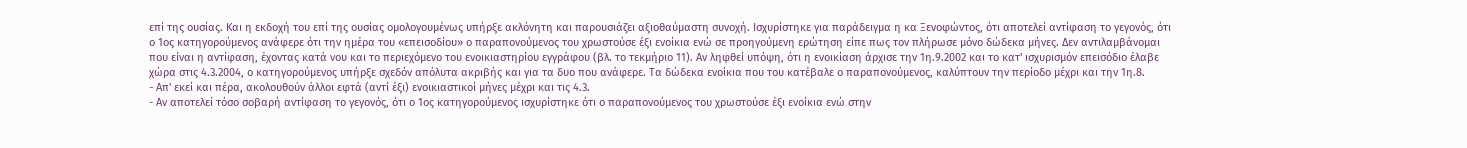επί της ουσίας. Και η εκδοχή του επί της ουσίας ομολογουμένως υπήρξε ακλόνητη και παρουσιάζει αξιοθαύμαστη συνοχή. Ισχυρίστηκε για παράδειγμα η κα Ξενοφώντος, ότι αποτελεί αντίφαση το γεγονός, ότι ο 1ος κατηγορούμενος ανάφερε ότι την ημέρα του «επεισοδίου» ο παραπονούμενος του χρωστούσε έξι ενοίκια ενώ σε προηγούμενη ερώτηση είπε πως τον πλήρωσε μόνο δώδεκα μήνες. Δεν αντιλαμβάνομαι που είναι η αντίφαση, έχοντας κατά νου και το περιεχόμενο του ενοικιαστηρίου εγγράφου (βλ. το τεκμήριο 11). Αν ληφθεί υπόψη, ότι η ενοικίαση άρχισε την 1η.9.2002 και το κατ' ισχυρισμόν επεισόδιο έλαβε χώρα στις 4.3.2004, ο κατηγορούμενος υπήρξε σχεδόν απόλυτα ακριβής και για τα δυο που ανάφερε. Τα δώδεκα ενοίκια που του κατέβαλε ο παραπονούμενος, καλύπτουν την περίοδο μέχρι και την 1η.8.
- Απ' εκεί και πέρα, ακολουθούν άλλοι εφτά (αντί έξι) ενοικιαστικοί μήνες μέχρι και τις 4.3.
- Αν αποτελεί τόσο σοβαρή αντίφαση το γεγονός, ότι ο 1ος κατηγορούμενος ισχυρίστηκε ότι ο παραπονούμενος του χρωστούσε έξι ενοίκια ενώ στην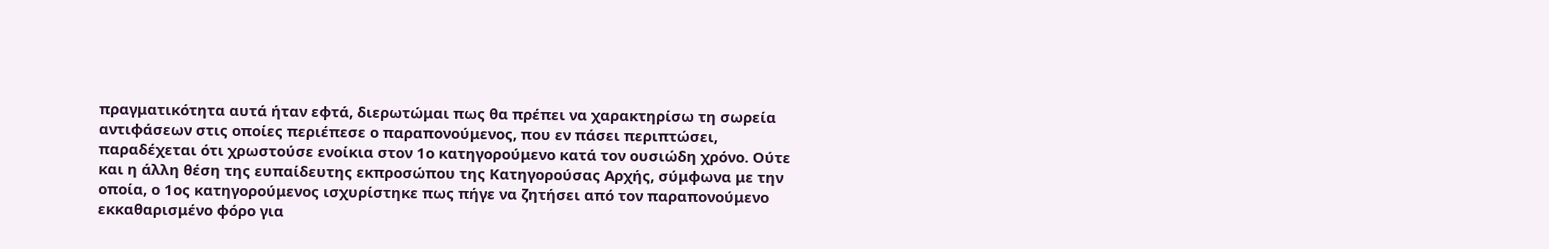πραγματικότητα αυτά ήταν εφτά, διερωτώμαι πως θα πρέπει να χαρακτηρίσω τη σωρεία αντιφάσεων στις οποίες περιέπεσε ο παραπονούμενος, που εν πάσει περιπτώσει, παραδέχεται ότι χρωστούσε ενοίκια στον 1ο κατηγορούμενο κατά τον ουσιώδη χρόνο. Ούτε και η άλλη θέση της ευπαίδευτης εκπροσώπου της Κατηγορούσας Αρχής, σύμφωνα με την οποία, ο 1ος κατηγορούμενος ισχυρίστηκε πως πήγε να ζητήσει από τον παραπονούμενο εκκαθαρισμένο φόρο για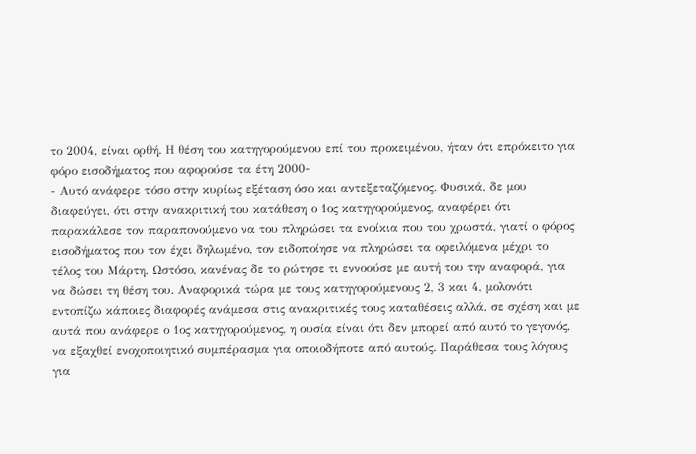το 2004, είναι ορθή. Η θέση του κατηγορούμενου επί του προκειμένου, ήταν ότι επρόκειτο για φόρο εισοδήματος που αφορούσε τα έτη 2000-
- Αυτό ανάφερε τόσο στην κυρίως εξέταση όσο και αντεξεταζόμενος. Φυσικά, δε μου διαφεύγει, ότι στην ανακριτική του κατάθεση ο 1ος κατηγορούμενος, αναφέρει ότι παρακάλεσε τον παραπονούμενο να του πληρώσει τα ενοίκια που του χρωστά, γιατί ο φόρος εισοδήματος που τον έχει δηλωμένο, τον ειδοποίησε να πληρώσει τα οφειλόμενα μέχρι το τέλος του Μάρτη. Ωστόσο, κανένας δε το ρώτησε τι εννοούσε με αυτή του την αναφορά, για να δώσει τη θέση του. Αναφορικά τώρα με τους κατηγορούμενους 2, 3 και 4, μολονότι εντοπίζω κάποιες διαφορές ανάμεσα στις ανακριτικές τους καταθέσεις αλλά, σε σχέση και με αυτά που ανάφερε ο 1ος κατηγορούμενος, η ουσία είναι ότι δεν μπορεί από αυτό το γεγονός, να εξαχθεί ενοχοποιητικό συμπέρασμα για οποιοδήποτε από αυτούς. Παράθεσα τους λόγους για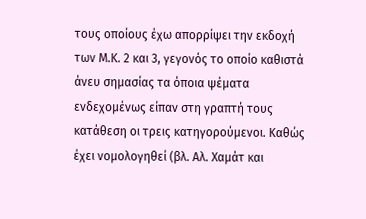τους οποίους έχω απορρίψει την εκδοχή των Μ.Κ. 2 και 3, γεγονός το οποίο καθιστά άνευ σημασίας τα όποια ψέματα ενδεχομένως είπαν στη γραπτή τους κατάθεση οι τρεις κατηγορούμενοι. Καθώς έχει νομολογηθεί (βλ. Αλ. Χαμάτ και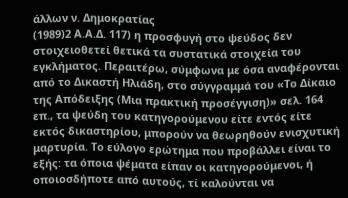άλλων ν. Δημοκρατίας
(1989)2 Α.Α.Δ. 117) η προσφυγή στο ψεύδος δεν στοιχειοθετεί θετικά τα συστατικά στοιχεία του εγκλήματος. Περαιτέρω, σύμφωνα με όσα αναφέρονται από το Δικαστή Ηλιάδη, στο σύγγραμμά του «Το Δίκαιο της Απόδειξης (Μια πρακτική προσέγγιση)» σελ. 164 επ., τα ψεύδη του κατηγορούμενου είτε εντός είτε εκτός δικαστηρίου, μπορούν να θεωρηθούν ενισχυτική μαρτυρία. Το εύλογο ερώτημα που προβάλλει είναι το εξής: τα όποια ψέματα είπαν οι κατηγορούμενοι, ή οποιοσδήποτε από αυτούς, τί καλούνται να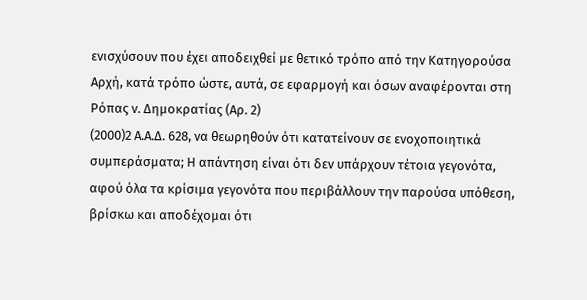ενισχύσουν που έχει αποδειχθεί με θετικό τρόπο από την Κατηγορούσα Αρχή, κατά τρόπο ώστε, αυτά, σε εφαρμογή και όσων αναφέρονται στη Ρόπας ν. Δημοκρατίας (Αρ. 2)
(2000)2 Α.Α.Δ. 628, να θεωρηθούν ότι κατατείνουν σε ενοχοποιητικά συμπεράσματα; Η απάντηση είναι ότι δεν υπάρχουν τέτοια γεγονότα, αφού όλα τα κρίσιμα γεγονότα που περιβάλλουν την παρούσα υπόθεση, βρίσκω και αποδέχομαι ότι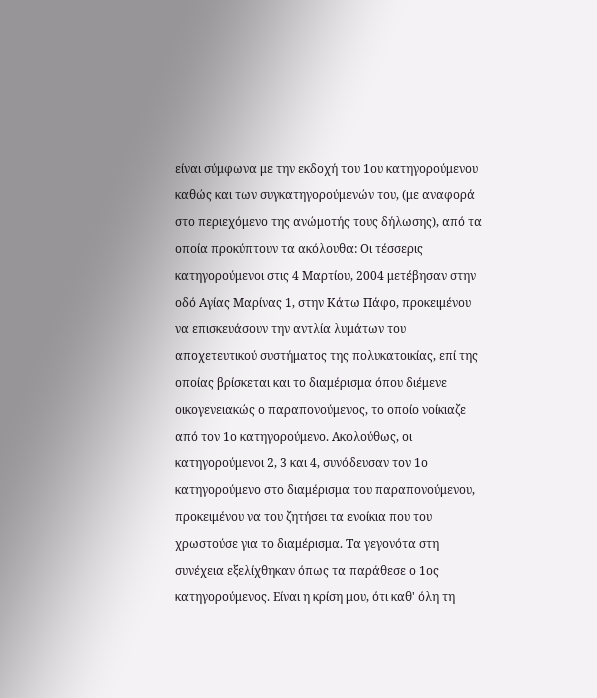είναι σύμφωνα με την εκδοχή του 1ου κατηγορούμενου καθώς και των συγκατηγορούμενών του, (με αναφορά στο περιεχόμενο της ανώμοτής τους δήλωσης), από τα οποία προκύπτουν τα ακόλουθα: Οι τέσσερις κατηγορούμενοι στις 4 Μαρτίου, 2004 μετέβησαν στην οδό Αγίας Μαρίνας 1, στην Κάτω Πάφο, προκειμένου να επισκευάσουν την αντλία λυμάτων του αποχετευτικού συστήματος της πολυκατοικίας, επί της οποίας βρίσκεται και το διαμέρισμα όπου διέμενε οικογενειακώς ο παραπονούμενος, το οποίο νοίκιαζε από τον 1ο κατηγορούμενο. Ακολούθως, οι κατηγορούμενοι 2, 3 και 4, συνόδευσαν τον 1ο κατηγορούμενο στο διαμέρισμα του παραπονούμενου, προκειμένου να του ζητήσει τα ενοίκια που του χρωστούσε για το διαμέρισμα. Τα γεγονότα στη συνέχεια εξελίχθηκαν όπως τα παράθεσε ο 1ος κατηγορούμενος. Είναι η κρίση μου, ότι καθ' όλη τη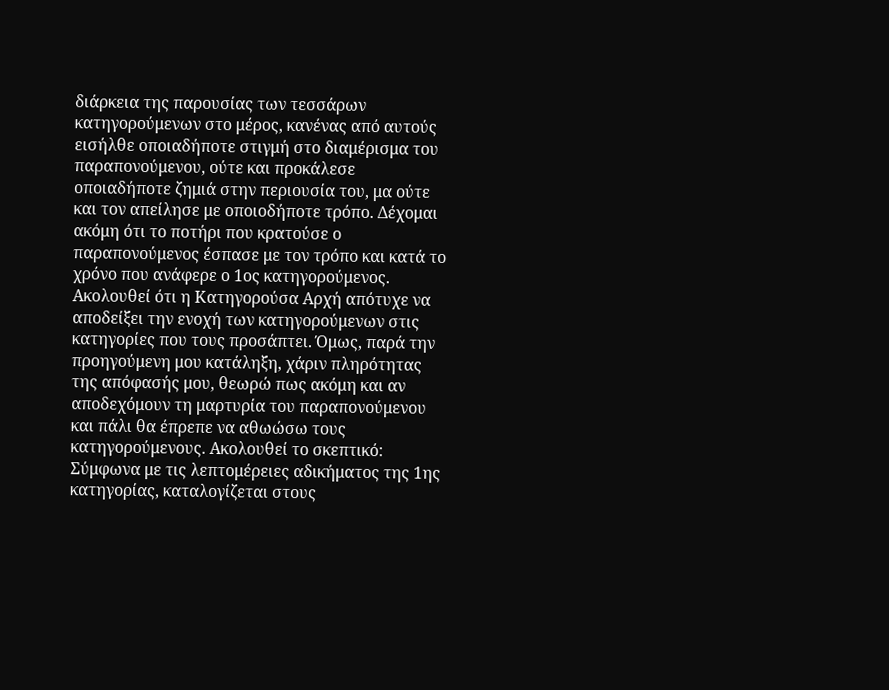διάρκεια της παρουσίας των τεσσάρων κατηγορούμενων στο μέρος, κανένας από αυτούς εισήλθε οποιαδήποτε στιγμή στο διαμέρισμα του παραπονούμενου, ούτε και προκάλεσε οποιαδήποτε ζημιά στην περιουσία του, μα ούτε και τον απείλησε με οποιοδήποτε τρόπο. Δέχομαι ακόμη ότι το ποτήρι που κρατούσε ο παραπονούμενος έσπασε με τον τρόπο και κατά το χρόνο που ανάφερε ο 1ος κατηγορούμενος. Ακολουθεί ότι η Κατηγορούσα Αρχή απότυχε να αποδείξει την ενοχή των κατηγορούμενων στις κατηγορίες που τους προσάπτει. Όμως, παρά την προηγούμενη μου κατάληξη, χάριν πληρότητας της απόφασής μου, θεωρώ πως ακόμη και αν αποδεχόμουν τη μαρτυρία του παραπονούμενου και πάλι θα έπρεπε να αθωώσω τους κατηγορούμενους. Ακολουθεί το σκεπτικό: Σύμφωνα με τις λεπτομέρειες αδικήματος της 1ης κατηγορίας, καταλογίζεται στους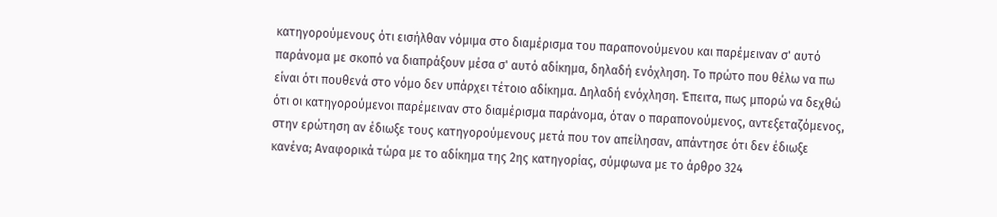κατηγορούμενους ότι εισήλθαν νόμιμα στο διαμέρισμα του παραπονούμενου και παρέμειναν σ' αυτό παράνομα με σκοπό να διαπράξουν μέσα σ' αυτό αδίκημα, δηλαδή ενόχληση. Το πρώτο που θέλω να πω είναι ότι πουθενά στο νόμο δεν υπάρχει τέτοιο αδίκημα. Δηλαδή ενόχληση. Έπειτα, πως μπορώ να δεχθώ ότι οι κατηγορούμενοι παρέμειναν στο διαμέρισμα παράνομα, όταν ο παραπονούμενος, αντεξεταζόμενος, στην ερώτηση αν έδιωξε τους κατηγορούμενους μετά που τον απείλησαν, απάντησε ότι δεν έδιωξε κανένα; Αναφορικά τώρα με το αδίκημα της 2ης κατηγορίας, σύμφωνα με το άρθρο 324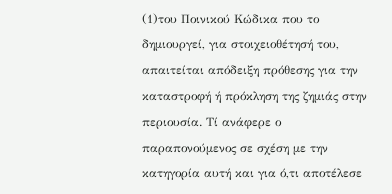(1)του Ποινικού Κώδικα που το δημιουργεί, για στοιχειοθέτησή του, απαιτείται απόδειξη πρόθεσης για την καταστροφή ή πρόκληση της ζημιάς στην περιουσία. Τί ανάφερε ο παραπονούμενος σε σχέση με την κατηγορία αυτή και για ό,τι αποτέλεσε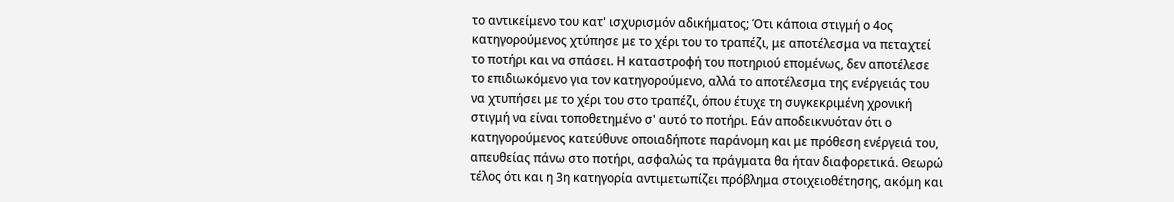το αντικείμενο του κατ' ισχυρισμόν αδικήματος; Ότι κάποια στιγμή ο 4ος κατηγορούμενος χτύπησε με το χέρι του το τραπέζι, με αποτέλεσμα να πεταχτεί το ποτήρι και να σπάσει. Η καταστροφή του ποτηριού επομένως, δεν αποτέλεσε το επιδιωκόμενο για τον κατηγορούμενο, αλλά το αποτέλεσμα της ενέργειάς του να χτυπήσει με το χέρι του στο τραπέζι, όπου έτυχε τη συγκεκριμένη χρονική στιγμή να είναι τοποθετημένο σ' αυτό το ποτήρι. Εάν αποδεικνυόταν ότι ο κατηγορούμενος κατεύθυνε οποιαδήποτε παράνομη και με πρόθεση ενέργειά του, απευθείας πάνω στο ποτήρι, ασφαλώς τα πράγματα θα ήταν διαφορετικά. Θεωρώ τέλος ότι και η 3η κατηγορία αντιμετωπίζει πρόβλημα στοιχειοθέτησης, ακόμη και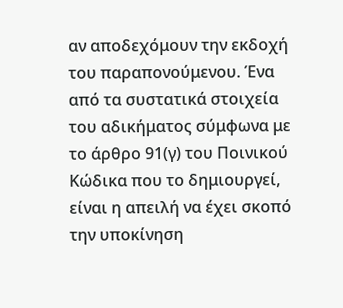αν αποδεχόμουν την εκδοχή του παραπονούμενου. Ένα από τα συστατικά στοιχεία του αδικήματος σύμφωνα με το άρθρο 91(γ) του Ποινικού Κώδικα που το δημιουργεί, είναι η απειλή να έχει σκοπό την υποκίνηση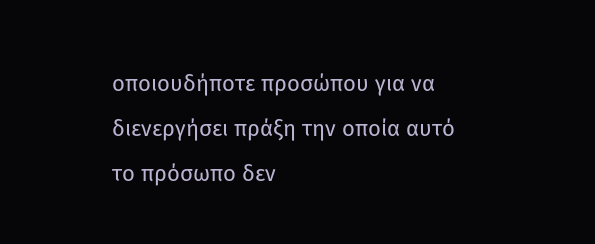οποιουδήποτε προσώπου για να διενεργήσει πράξη την οποία αυτό το πρόσωπο δεν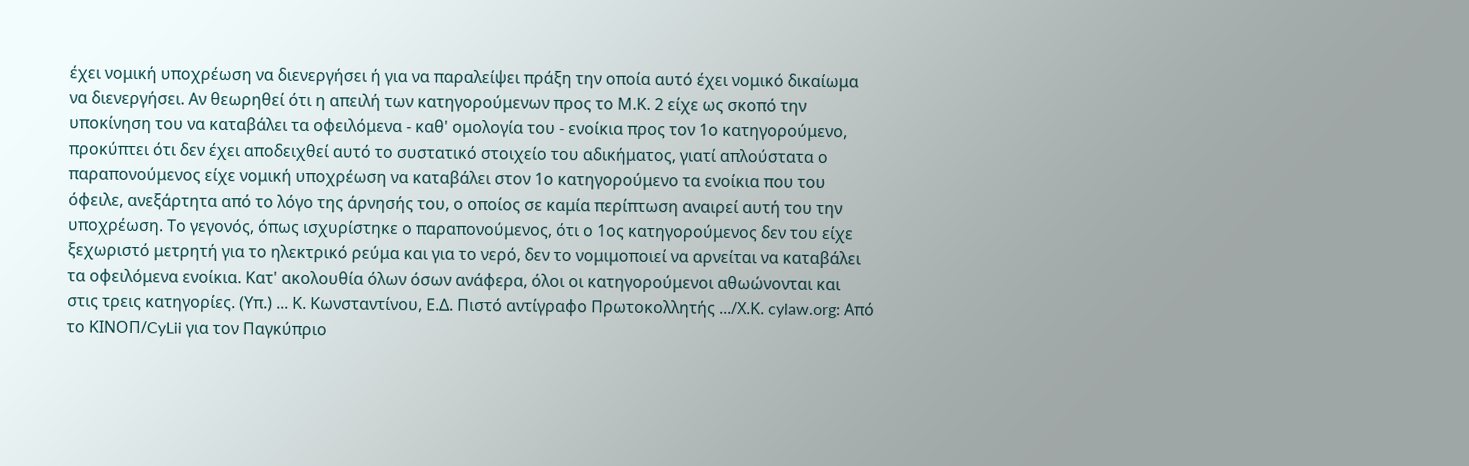έχει νομική υποχρέωση να διενεργήσει ή για να παραλείψει πράξη την οποία αυτό έχει νομικό δικαίωμα να διενεργήσει. Αν θεωρηθεί ότι η απειλή των κατηγορούμενων προς το Μ.Κ. 2 είχε ως σκοπό την υποκίνηση του να καταβάλει τα οφειλόμενα - καθ' ομολογία του - ενοίκια προς τον 1ο κατηγορούμενο, προκύπτει ότι δεν έχει αποδειχθεί αυτό το συστατικό στοιχείο του αδικήματος, γιατί απλούστατα ο παραπονούμενος είχε νομική υποχρέωση να καταβάλει στον 1ο κατηγορούμενο τα ενοίκια που του όφειλε, ανεξάρτητα από το λόγο της άρνησής του, ο οποίος σε καμία περίπτωση αναιρεί αυτή του την υποχρέωση. Το γεγονός, όπως ισχυρίστηκε ο παραπονούμενος, ότι ο 1ος κατηγορούμενος δεν του είχε ξεχωριστό μετρητή για το ηλεκτρικό ρεύμα και για το νερό, δεν το νομιμοποιεί να αρνείται να καταβάλει τα οφειλόμενα ενοίκια. Κατ' ακολουθία όλων όσων ανάφερα, όλοι οι κατηγορούμενοι αθωώνονται και στις τρεις κατηγορίες. (Υπ.) ... Κ. Κωνσταντίνου, Ε.Δ. Πιστό αντίγραφο Πρωτοκολλητής .../Χ.Κ. cylaw.org: Από το ΚΙΝOΠ/CyLii για τον Παγκύπριο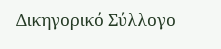Δικηγορικό Σύλλογο